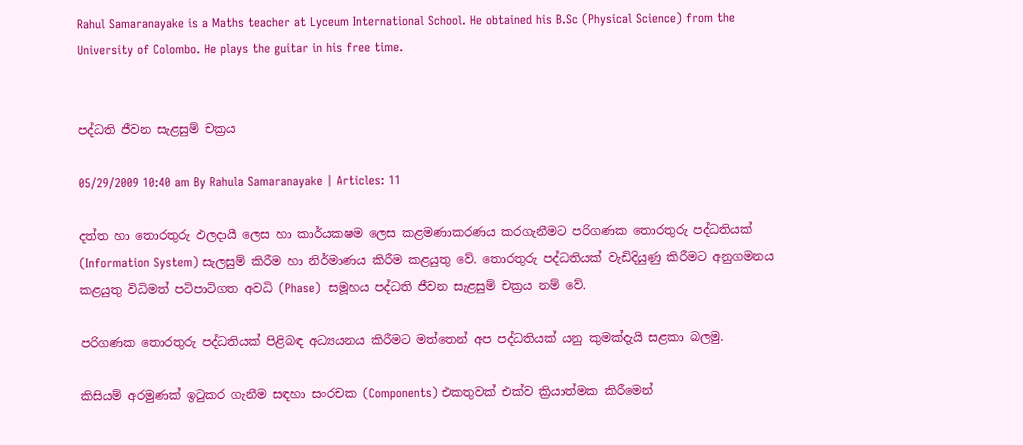Rahul Samaranayake is a Maths teacher at Lyceum International School. He obtained his B.Sc (Physical Science) from the University of Colombo. He plays the guitar in his free time.


පද්ධති ජීවන සැළසුම් චක්‍රය

05/29/2009 10:40 am By Rahula Samaranayake | Articles: 11

දත්ත හා තොරතුරු ඵලදායී ලෙස හා කාර්යක‍ෂම ලෙස කළමණාකරණය කරගැනීමට පරිගණක තොරතුරු පද්ධතියක් (Information System) සැලසුම් කිරීම හා නිර්මාණය කිරීම කළයුතු වේ. තොරතුරු පද්ධතියක් වැඩිදියුණු කිරීමට අනුගමනය කළයුතු විධිමත් පටිපාටිගත අවධි (Phase)  සමූහය පද්ධති ජීවන සැළසුම් චක්‍රය නම් වේ.

පරිගණක තොරතුරු පද්ධතියක් පිළිබඳ අධ්‍යයනය කිරීමට මත්තෙන් අප පද්ධතියක් යනු කුමක්දැයි සළකා බලමු.

කිසියම් අරමුණක් ඉටුකර ගැනීම සඳහා සංරචක (Components) එකතුවක් එක්ව ක්‍රියාත්මක කිරීමෙන්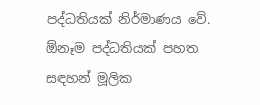පද්ධතියක් නිර්මාණය වේ.  ඕනෑම පද්ධතියක් පහත සඳහන් මූලික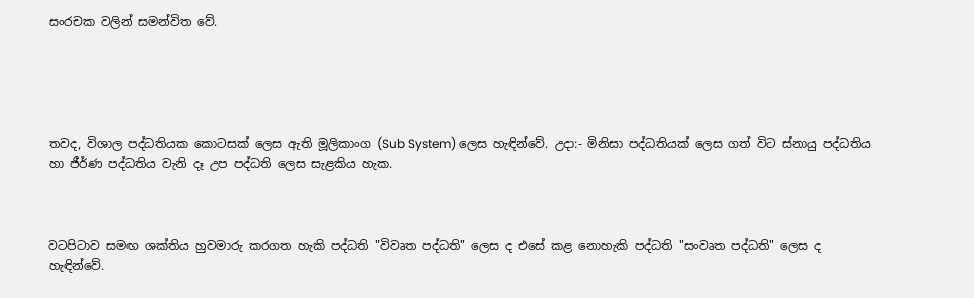සංරචක වලින් සමන්විත වේ.





තවද, විශාල පද්ධතියක කොටසක් ලෙස ඇති මූලිකාංග (Sub System) ලෙස හැඳින්වේ. උදා:- මිනිසා පද්ධතියක් ලෙස ගත් විට ස්නායු පද්ධතිය හා ජීර්ණ පද්ධතිය වැනි දෑ උප පද්ධති ලෙස සැළකිය හැක.



වටපිටාව සමඟ ශක්තිය හුවමාරු කරගත හැකි පද්ධති "විවෘත පද්ධති" ලෙස ද එසේ කළ නොහැකි පද්ධති "සංවෘත පද්ධති" ලෙස ද හැඳින්වේ.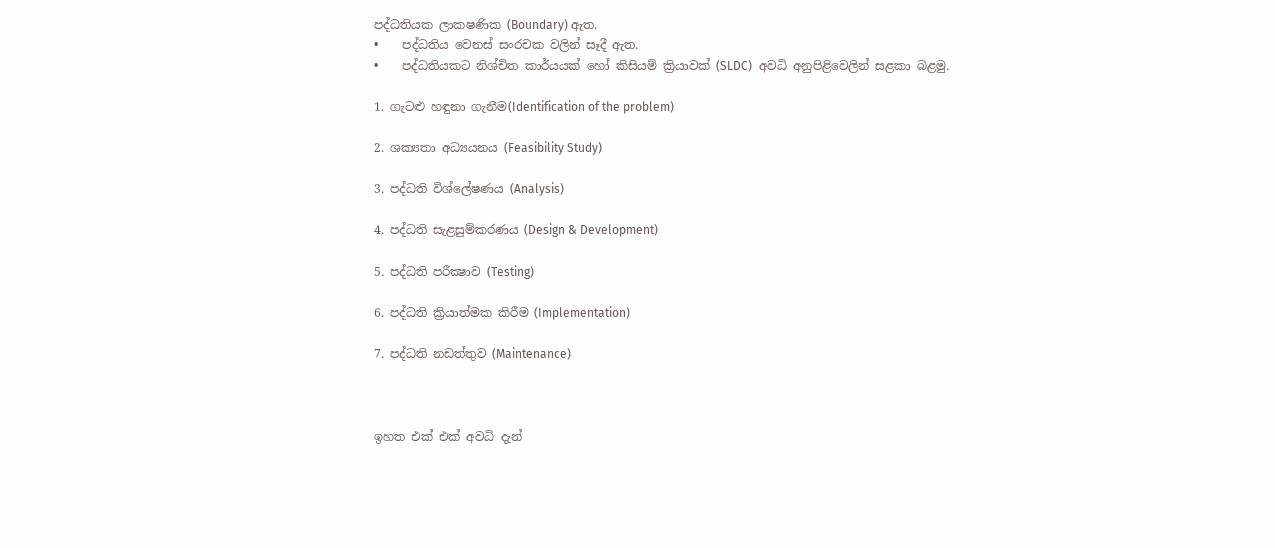පද්ධතියක ලාක‍ෂණික (Boundary) ඇත.
•    පද්ධතිය වෙනස් සංරචක වලින් සෑදී ඇත.
•    පද්ධතියකට නිශ්චිත කාර්යයක් හෝ කිසියම් ක්‍රියාවක් (SLDC)  අවධි අනුපිළිවෙලින් සළකා බළමු.

1. ගැටළු හඳුනා ගැනීම(Identification of the problem)

2. ශක්‍යතා අධ්‍යයනය (Feasibility Study)

3. පද්ධති විශ්ලේෂණය (Analysis)

4. පද්ධති සැළසුම්කරණය (Design & Development)

5. පද්ධති පරීක්‍ෂාව (Testing)

6. පද්ධති ක්‍රියාත්මක කිරීම (Implementation)

7. පද්ධති නඩත්තුව (Maintenance)



ඉහත එක් එක් අවධි දැන්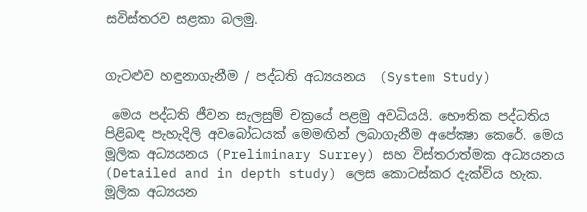සවිස්තරව සළකා බලමු.


ගැටළුව හඳුනාගැනීම / පද්ධති අධ්‍යයනය  (System Study)

 මෙය පද්ධති ජීවන සැලසුම් චක්‍රයේ පළමු අවධියයි. භෞතික පද්ධතිය පිළිබඳ පැහැදිලි අවබෝධයක් මෙමඟින් ලබාගැනීම අපේක්‍ෂා කෙරේ. මෙය මූලික අධ්‍යයනය (Preliminary Surrey) සහ විස්තරාත්මක අධ්‍යයනය (Detailed and in depth study) ලෙස කොටස්කර දැක්විය හැක. මූලික අධ්‍යයන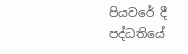පියවරේ දී පද්ධතියේ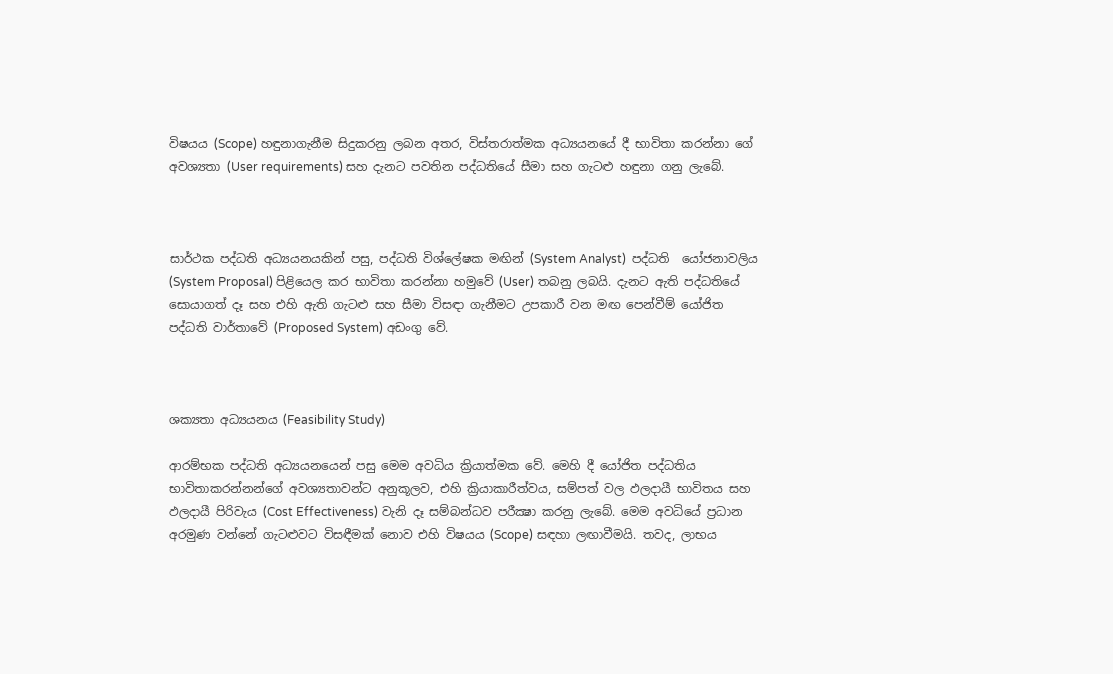විෂයය (Scope) හඳුනාගැනීම සිදුකරනු ලබන අතර, විස්තරාත්මක අධ්‍යයනයේ දී භාවිතා කරන්නා ගේ අවශ්‍යතා (User requirements) සහ දැනට පවතින පද්ධතියේ සීමා සහ ගැටළු හඳුනා ගනු ලැබේ.



සාර්ථක පද්ධති අධ්‍යයනයකින් පසු, පද්ධති විශ්ලේෂක මඟින් (System Analyst)  පද්ධති  යෝජනාවලිය (System Proposal) පිළියෙල කර භාවිතා කරන්නා හමුවේ (User) තබනු ලබයි. දැනට ඇති පද්ධතියේ සොයාගත් දෑ සහ එහි ඇති ගැටළු සහ සීමා විසඳා ගැනීමට උපකාරී වන මඟ පෙන්වීම් යෝජිත පද්ධති වාර්තාවේ (Proposed System) අඩංගු වේ.



ශක්‍යතා අධ්‍යයනය (Feasibility Study)

ආරම්භක පද්ධති අධ්‍යයනයෙන් පසු මෙම අවධිය ක්‍රියාත්මක වේ. මෙහි දී යෝජිත පද්ධතිය භාවිතාකරන්නන්ගේ අවශ්‍යතාවන්ට අනුකූලව, එහි ක්‍රියාකාරීත්වය, සම්පත් වල ඵලදායී භාවිතය සහ ඵලදායී පිරිවැය (Cost Effectiveness) වැනි දෑ සම්බන්ධව පරීක්‍ෂා කරනු ලැබේ. මෙම අවධියේ ප්‍රධාන අරමුණ වන්නේ ගැටළුවට විසඳීමක් නොව එහි විෂයය (Scope) සඳහා ලඟාවීමයි. තවද, ලාභය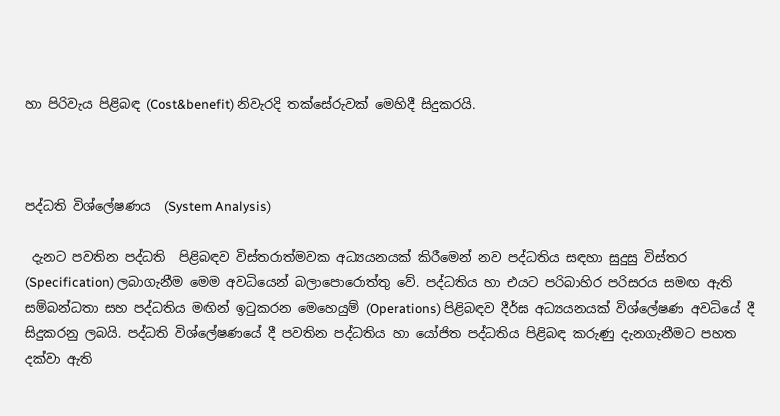හා පිරිවැය පිළිබඳ (Cost&benefit) නිවැරදි තක්සේරුවක් මෙහිදී සිදුකරයි.



පද්ධති විශ්ලේෂණය  (System Analysis)

 දැනට පවතින පද්ධති  පිළිබඳව විස්තරාත්මවක අධ්‍යයනයක් කිරීමෙන් නව පද්ධතිය සඳහා සුදුසු විස්තර (Specification) ලබාගැනීම මෙම අවධියෙන් බලාපොරොත්තු වේ. පද්ධතිය හා එයට පරිබාහිර පරිසරය සමඟ ඇති සම්බන්ධතා සහ පද්ධතිය මඟින් ඉටුකරන මෙහෙයුම් (Operations) පිළිබඳව දීර්ඝ අධ්‍යයනයක් විශ්ලේෂණ අවධියේ දී සිදුකරනු ලබයි. පද්ධති විශ්ලේෂණයේ දී පවතින පද්ධතිය හා යෝජිත පද්ධතිය පිළිබඳ කරුණු දැනගැනීමට පහත දක්වා ඇති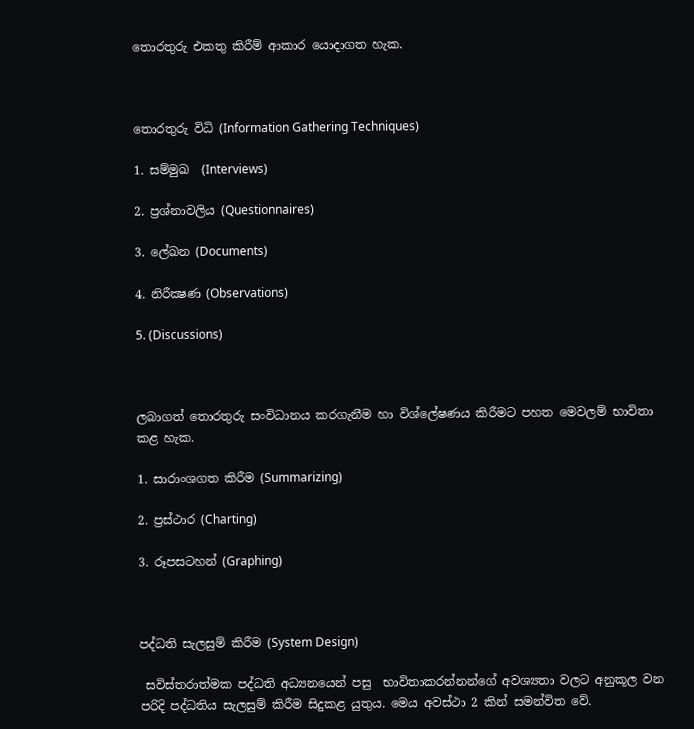තොරතුරු එකතු කිරීම් ආකාර යොදාගත හැක.



තොරතුරු විධි (Information Gathering Techniques)

1. සම්මුඛ  (Interviews)

2. ප්‍රශ්නාවලිය (Questionnaires)

3. ලේඛන (Documents)

4. නිරීක්‍ෂණ (Observations)

5. (Discussions)



ලබාගත් තොරතුරු සංවිධානය කරගැනීම හා විශ්ලේෂණය කිරීමට පහත මෙවලම් භාවිතා කළ හැක.

1. සාරාංශගත කිරීම (Summarizing)

2. ප්‍රස්ථාර (Charting)

3. රූපසටහන් (Graphing)



පද්ධති සැලසුම් කිරීම (System Design)

 සවිස්තරාත්මක පද්ධති අධ්‍යනයෙන් පසු  භාවිතාකරන්නන්ගේ අවශ්‍යතා වලට අනුකූල වන පරිදි පද්ධතිය සැලසුම් කිරීම සිදුකළ යුතුය. මෙය අවස්ථා 2 කින් සමන්විත වේ.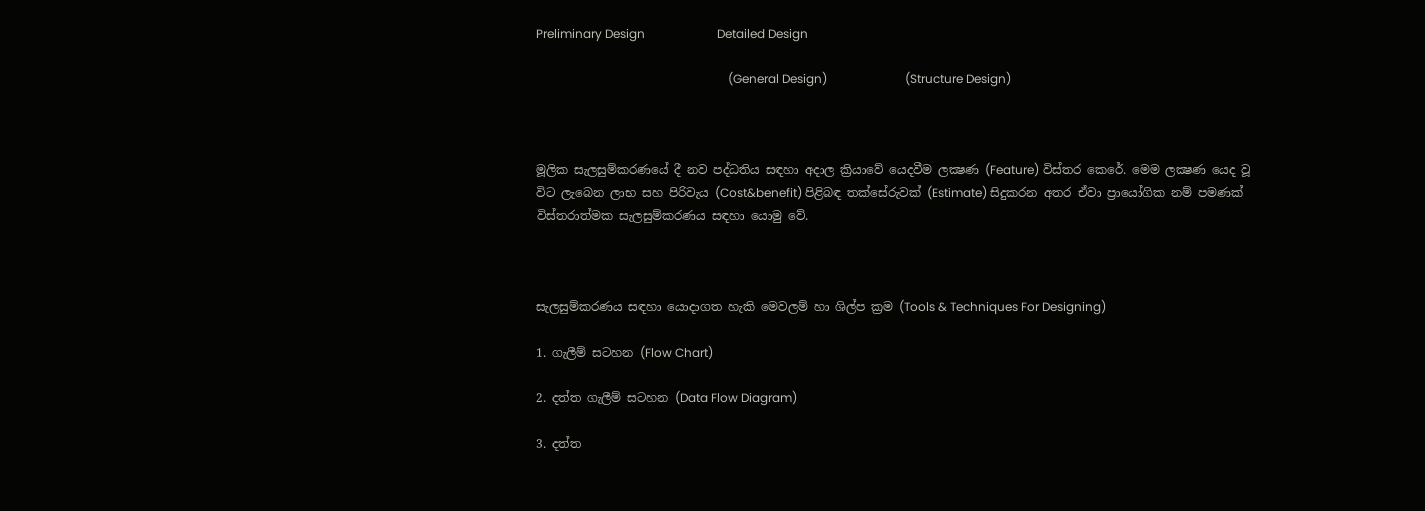Preliminary Design                        Detailed Design

                                                                (General Design)                          (Structure Design)



මූලික සැලසුම්කරණයේ දී නව පද්ධතිය සඳහා අදාල ක්‍රියාවේ යෙදවීම ලක්‍ෂණ (Feature) විස්තර කෙරේ. මෙම ලක්‍ෂණ යෙද වූ විට ලැබෙන ලාභ සහ පිරිවැය (Cost&benefit) පිළිබඳ තක්සේරුවක් (Estimate) සිදුකරන අතර ඒවා ප්‍රායෝගික නම් පමණක් විස්තරාත්මක සැලසුම්කරණය සඳහා යොමු වේ.



සැලසුම්කරණය සඳහා යොදාගත හැකි මෙවලම් හා ශිල්ප ක්‍රම (Tools & Techniques For Designing)

1. ගැලීම් සටහන (Flow Chart)

2. දත්ත ගැලීම් සටහන (Data Flow Diagram)

3. දත්ත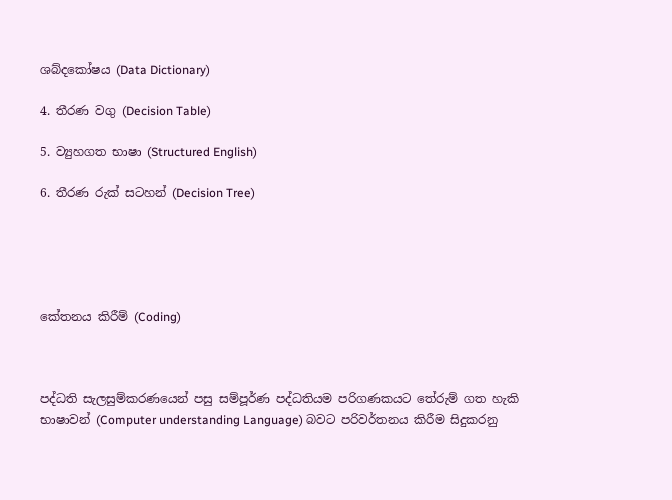ශබ්දකෝෂය (Data Dictionary)

4. තීරණ වගු (Decision Table)

5. ව්‍යුහගත භාෂා (Structured English)

6. තීරණ රුක් සටහන් (Decision Tree)





කේතනය කිරීම් (Coding)



පද්ධති සැලසුම්කරණයෙන් පසු සම්පූර්ණ පද්ධතියම පරිගණකයට තේරුම් ගත හැකි භාෂාවන් (Computer understanding Language) බවට පරිවර්තනය කිරීම සිදුකරනු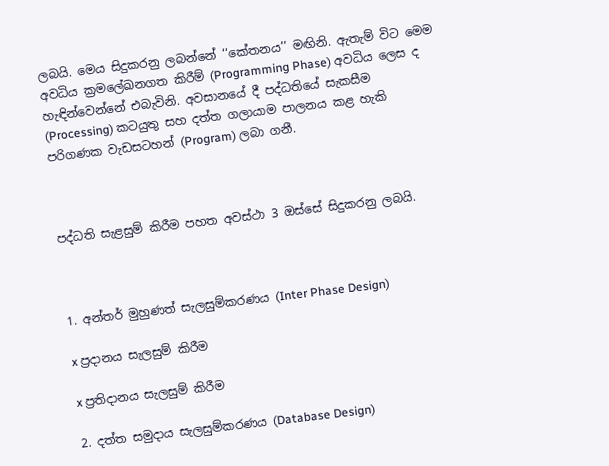ලබයි. මෙය සිදුකරනු ලබන්නේ ‘‘කේතනය’’ මඟිනි. ඇතැම් විට මෙම අවධිය ක්‍රමලේඛනගත කිරීම් (Programming Phase) අවධිය ලෙස ද හැඳින්වෙන්නේ එබැවිනි. අවසානයේ දී පද්ධතියේ සැකසීම (Processing) කටයුතු සහ දත්ත ගලායාම පාලනය කළ හැකි පරිගණක වැඩසටහන් (Program) ලබා ගනී.



පද්ධති සැළසුම් කිරීම පහත අවස්ථා 3 ඔස්සේ සිදුකරනු ලබයි.



1. අන්තර් මුහුණත් සැලසුම්කරණය (Inter Phase Design)

x ප්‍රදානය සැලසුම් කිරීම

x ප්‍රතිදානය සැලසුම් කිරීම

2. දත්ත සමුදාය සැලසුම්කරණය (Database Design)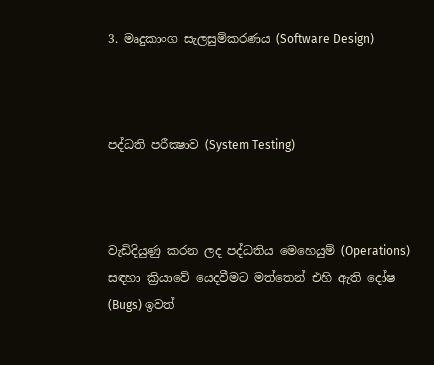3. මෘදුකාංග සැලසුම්කරණය (Software Design)



පද්ධති පරීක්‍ෂාව (System Testing)



වැඩිදියුණු කරන ලද පද්ධතිය මෙහෙයුම් (Operations) සඳහා ක්‍රියාවේ යෙදවීමට මත්තෙන් එහි ඇති දෝෂ (Bugs) ඉවත්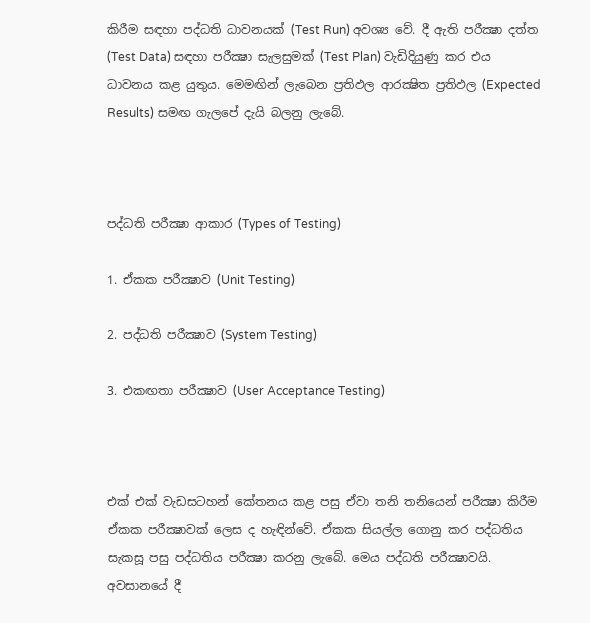කිරීම සඳහා පද්ධති ධාවනයක් (Test Run) අවශ්‍ය වේ. දී ඇති පරීක්‍ෂා දත්ත (Test Data) සඳහා පරීක්‍ෂා සැලසුමක් (Test Plan) වැඩිදියුණු කර එය ධාවනය කළ යුතුය. මෙමඟින් ලැබෙන ප්‍රතිඵල ආරක්‍ෂිත ප්‍රතිඵල (Expected Results) සමඟ ගැලපේ දැයි බලනු ලැබේ.



පද්ධති පරීක්‍ෂා ආකාර (Types of Testing)

1. ඒකක පරීක්‍ෂාව (Unit Testing)

2. පද්ධති පරීක්‍ෂාව (System Testing)

3. එකඟතා පරීක්‍ෂාව (User Acceptance Testing)



එක් එක් වැඩසටහන් කේතනය කළ පසු ඒවා තනි තනියෙන් පරීක්‍ෂා කිරීම ඒකක පරීක්‍ෂාවක් ලෙස ද හැඳින්වේ. ඒකක සියල්ල ගොනු කර පද්ධතිය සැකසූ පසු පද්ධතිය පරීක්‍ෂා කරනු ලැබේ. මෙය පද්ධති පරීක්‍ෂාවයි. අවසානයේ දී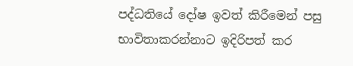පද්ධතියේ දෝෂ ඉවත් කිරීමෙන් පසු භාවිතාකරන්නාට ඉදිරිපත් කර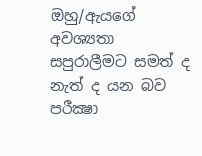ඔහු/ඇයගේ අවශ්‍යතා සපුරාලීමට සමත් ද නැත් ද යන බව පරීක්‍ෂා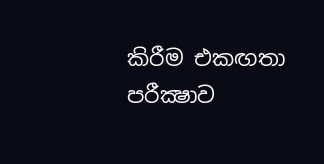කිරීම එකඟතා පරීක්‍ෂාව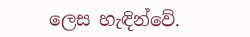ලෙස හැඳින්වේ.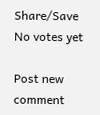Share/Save
No votes yet

Post new comment